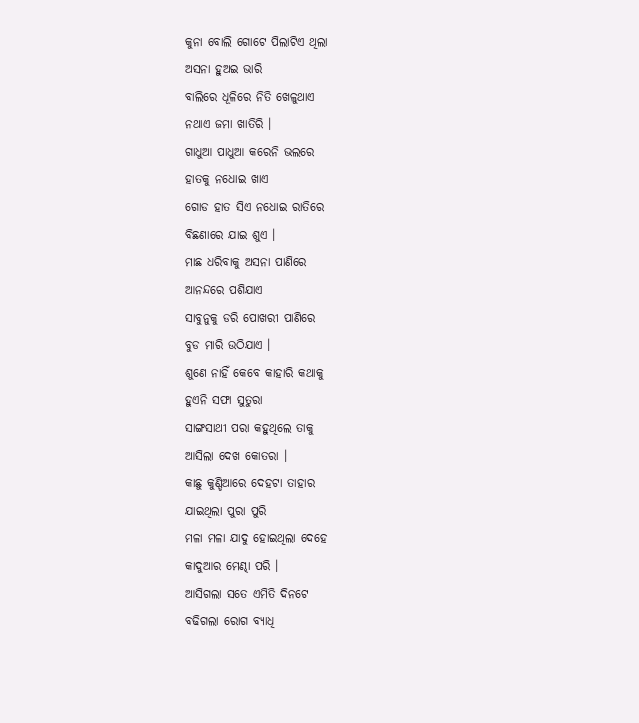କୁନା ବୋଲି ଗୋଟେ ପିଲାଟିଏ ଥିଲା
ଅସନା ହୁଅଇ ଭାରି
ବାଲିରେ ଧୂଳିରେ ନିତି ଖେଳୁଥାଏ
ନଥାଏ ଜମା ଖାତିରି ।
ଗାଧୁଆ ପାଧୁଆ କରେନି ଭଲରେ
ହାତକୁ ନଧୋଇ ଖାଏ
ଗୋଡ ହାତ ସିଏ ନଧୋଇ ରାତିରେ
ବିଛଣାରେ ଯାଇ ଶୁଏ ।
ମାଛ ଧରିବାକୁ ଅସନା ପାଣିରେ
ଆନନ୍ଦରେ ପଶିଯାଏ
ସାବୁନୁକୁ ଡରି ପୋଖରୀ ପାଣିରେ
ବୁଡ ମାରି ଉଠିଯାଏ ।
ଶୁଣେ ନାହିଁ କେବେ କାହାରି କଥାକୁ
ହୁଏନି ସଫା ସୁତୁରା
ସାଙ୍ଗସାଥୀ ପରା କହୁଥିଲେ ତାକୁ
ଆସିଲା ଦେଖ କୋତରା ।
କାଛୁ କୁଣ୍ଡିଆରେ ଦେହଟା ତାହାର
ଯାଇଥିଲା ପୁରା ପୁରି
ମଳା ମଳା ଯାଦୁ ହୋଇଥିଲା ଦେହେ
କାଦୁଆର ମେଣ୍ଢା ପରି ।
ଆସିଗଲା ସତେ ଏମିତି ଦିନଟେ
ବଢିଗଲା ରୋଗ ବ୍ୟାଧି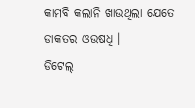କାମବି କଲାନି ଖାଉଥିଲା ଯେତେ
ଡାକତର ଓଉଷଧି ।
ଡିଟେଲ୍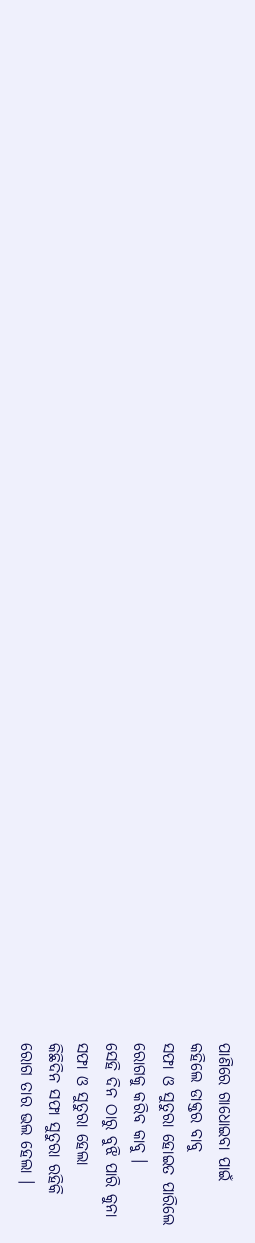ପାଣିରେ ଗାଧୋଇବା ପାଇଁ
କହିଲେ ଡାକ୍ତର ବାବୁ
ସଫା ଓ ସୁତୁରା ହୋଇତ ପାରିଲେ
ରୋଗକୁ କରିବ କାବୁ ।
ସେହି ଦିନ ଠାରୁ ବୁଝି ପାରି କୁନା
ସଫା ଓ ସୁତୁରା ହେଲା
କିଛିଦିନ ସଫା ସୁତୁରା ରହିକି
ରୋଗ ତାର ଭଲ ହେଲା ।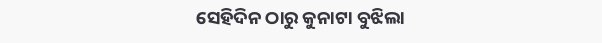ସେହିଦିନ ଠାରୁ କୁନାଟା ବୁଝିଲା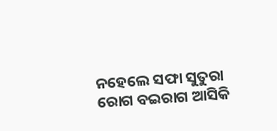ନହେଲେ ସଫା ସୁତୁରା
ରୋଗ ବଇରାଗ ଆସିକି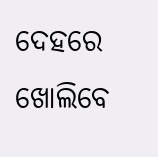ଦେହରେ
ଖୋଲିବେ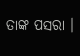ତାଙ୍କ ପସରା ।